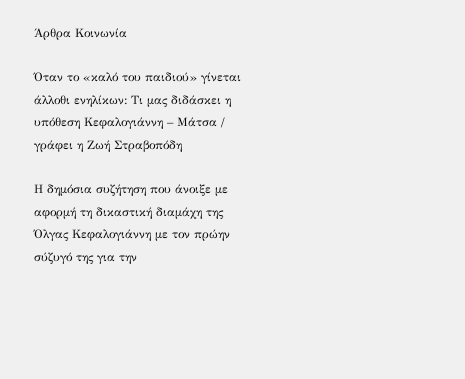Άρθρα Κοινωνία

Όταν το «καλό του παιδιού» γίνεται άλλοθι ενηλίκων: Τι μας διδάσκει η υπόθεση Κεφαλογιάννη – Μάτσα / γράφει η Ζωή Στραβοπόδη

Η δημόσια συζήτηση που άνοιξε με αφορμή τη δικαστική διαμάχη της Όλγας Κεφαλογιάννη με τον πρώην σύζυγό της για την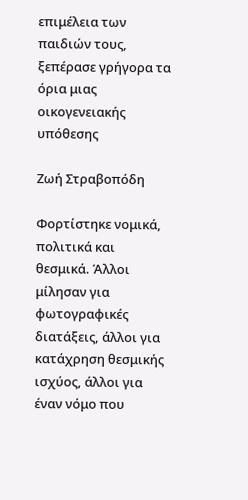επιμέλεια των παιδιών τους, ξεπέρασε γρήγορα τα όρια μιας οικογενειακής υπόθεσης

Ζωή Στραβοπόδη

Φορτίστηκε νομικά, πολιτικά και θεσμικά. Άλλοι μίλησαν για φωτογραφικές διατάξεις, άλλοι για κατάχρηση θεσμικής ισχύος, άλλοι για έναν νόμο που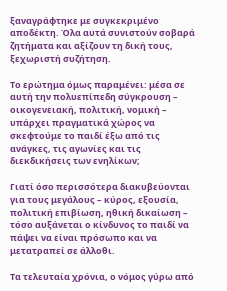ξαναγράφτηκε με συγκεκριμένο αποδέκτη. Όλα αυτά συνιστούν σοβαρά ζητήματα και αξίζουν τη δική τους, ξεχωριστή συζήτηση.

Το ερώτημα όμως παραμένει: μέσα σε αυτή την πολυεπίπεδη σύγκρουση – οικογενειακή, πολιτική, νομική – υπάρχει πραγματικά χώρος να σκεφτούμε το παιδί έξω από τις ανάγκες, τις αγωνίες και τις διεκδικήσεις των ενηλίκων;

Γιατί όσο περισσότερα διακυβεύονται για τους μεγάλους – κύρος, εξουσία, πολιτική επιβίωση, ηθική δικαίωση – τόσο αυξάνεται ο κίνδυνος το παιδί να πάψει να είναι πρόσωπο και να μετατραπεί σε άλλοθι.

Τα τελευταία χρόνια, ο νόμος γύρω από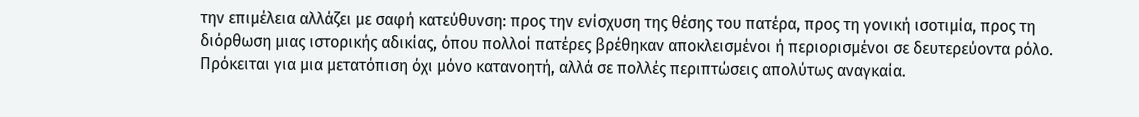την επιμέλεια αλλάζει με σαφή κατεύθυνση: προς την ενίσχυση της θέσης του πατέρα, προς τη γονική ισοτιμία, προς τη διόρθωση μιας ιστορικής αδικίας, όπου πολλοί πατέρες βρέθηκαν αποκλεισμένοι ή περιορισμένοι σε δευτερεύοντα ρόλο. Πρόκειται για μια μετατόπιση όχι μόνο κατανοητή, αλλά σε πολλές περιπτώσεις απολύτως αναγκαία.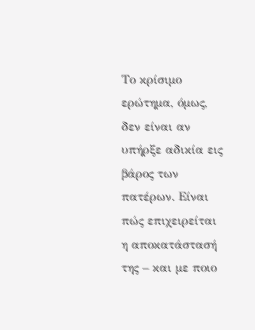Το κρίσιμο ερώτημα, όμως, δεν είναι αν υπήρξε αδικία εις βάρος των πατέρων. Είναι πώς επιχειρείται η αποκατάστασή της – και με ποιο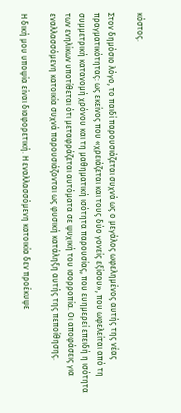κόστος.

Στον δημόσιο λόγο, το παιδί παρουσιάζεται συχνά ως ο μεγάλος ωφελημένος αυτής της νέας πραγματικότητας: ως εκείνος που «χρειάζεται και τους δύο γονείς εξίσου», που ωφελείται από τη συμμετρική κατανομή χρόνου και τη μαθηματική ισότητα παρουσίας, που ευημερεί επειδή η ισότητα των ενηλίκων υποτίθεται ότι μεταφράζεται αυτόματα σε ψυχική του ισορροπία. Οι αποφάσεις για εναλλασσόμενη κατοικία συχνά παρουσιάζονται ως φυσική κατάληξη αυτής της πεποίθησης.

Η δική μου υποψία είναι διαφορετική. Η εναλλασσόμενη κατοικία δεν προέκυψε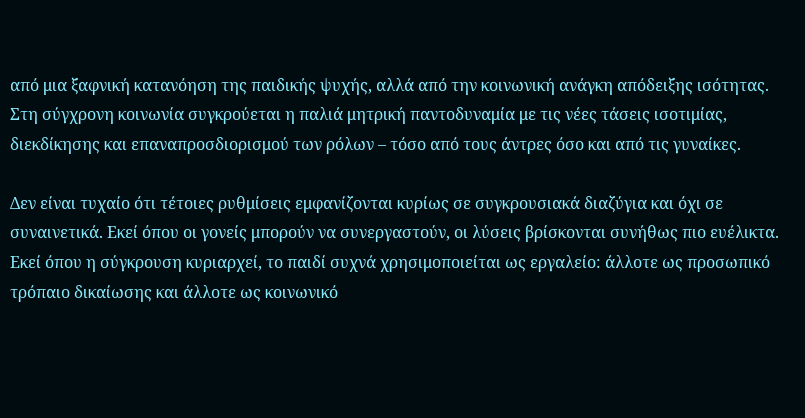από μια ξαφνική κατανόηση της παιδικής ψυχής, αλλά από την κοινωνική ανάγκη απόδειξης ισότητας. Στη σύγχρονη κοινωνία συγκρούεται η παλιά μητρική παντοδυναμία με τις νέες τάσεις ισοτιμίας, διεκδίκησης και επαναπροσδιορισμού των ρόλων – τόσο από τους άντρες όσο και από τις γυναίκες.

Δεν είναι τυχαίο ότι τέτοιες ρυθμίσεις εμφανίζονται κυρίως σε συγκρουσιακά διαζύγια και όχι σε συναινετικά. Εκεί όπου οι γονείς μπορούν να συνεργαστούν, οι λύσεις βρίσκονται συνήθως πιο ευέλικτα. Εκεί όπου η σύγκρουση κυριαρχεί, το παιδί συχνά χρησιμοποιείται ως εργαλείο: άλλοτε ως προσωπικό τρόπαιο δικαίωσης και άλλοτε ως κοινωνικό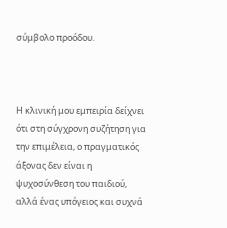σύμβολο προόδου.



Η κλινική μου εμπειρία δείχνει ότι στη σύγχρονη συζήτηση για την επιμέλεια, ο πραγματικός άξονας δεν είναι η ψυχοσύνθεση του παιδιού, αλλά ένας υπόγειος και συχνά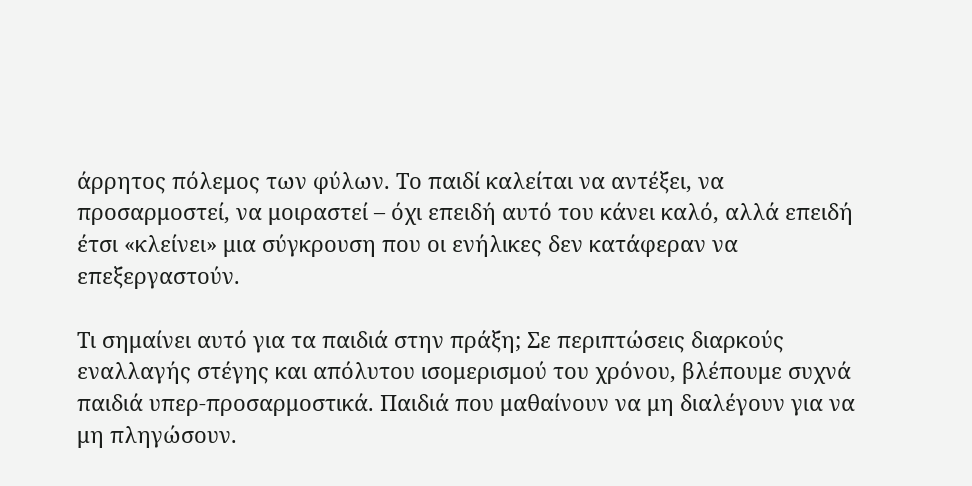άρρητος πόλεμος των φύλων. Το παιδί καλείται να αντέξει, να προσαρμοστεί, να μοιραστεί – όχι επειδή αυτό του κάνει καλό, αλλά επειδή έτσι «κλείνει» μια σύγκρουση που οι ενήλικες δεν κατάφεραν να επεξεργαστούν.

Τι σημαίνει αυτό για τα παιδιά στην πράξη; Σε περιπτώσεις διαρκούς εναλλαγής στέγης και απόλυτου ισομερισμού του χρόνου, βλέπουμε συχνά παιδιά υπερ-προσαρμοστικά. Παιδιά που μαθαίνουν να μη διαλέγουν για να μη πληγώσουν.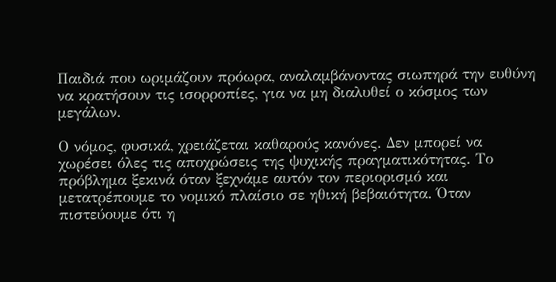Παιδιά που ωριμάζουν πρόωρα, αναλαμβάνοντας σιωπηρά την ευθύνη να κρατήσουν τις ισορροπίες, για να μη διαλυθεί ο κόσμος των μεγάλων.

Ο νόμος, φυσικά, χρειάζεται καθαρούς κανόνες. Δεν μπορεί να χωρέσει όλες τις αποχρώσεις της ψυχικής πραγματικότητας. Το πρόβλημα ξεκινά όταν ξεχνάμε αυτόν τον περιορισμό και μετατρέπουμε το νομικό πλαίσιο σε ηθική βεβαιότητα. Όταν πιστεύουμε ότι η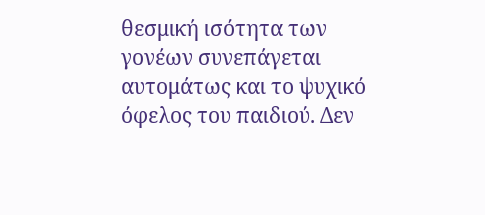θεσμική ισότητα των γονέων συνεπάγεται αυτομάτως και το ψυχικό όφελος του παιδιού. Δεν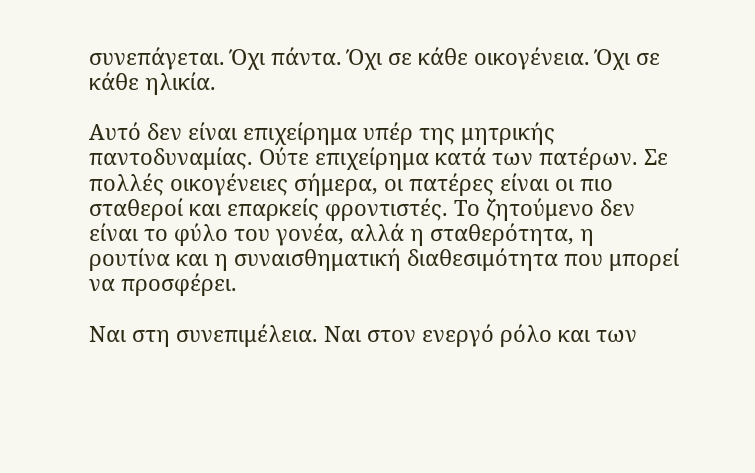συνεπάγεται. Όχι πάντα. Όχι σε κάθε οικογένεια. Όχι σε κάθε ηλικία.

Αυτό δεν είναι επιχείρημα υπέρ της μητρικής παντοδυναμίας. Ούτε επιχείρημα κατά των πατέρων. Σε πολλές οικογένειες σήμερα, οι πατέρες είναι οι πιο σταθεροί και επαρκείς φροντιστές. Το ζητούμενο δεν είναι το φύλο του γονέα, αλλά η σταθερότητα, η ρουτίνα και η συναισθηματική διαθεσιμότητα που μπορεί να προσφέρει.

Ναι στη συνεπιμέλεια. Ναι στον ενεργό ρόλο και των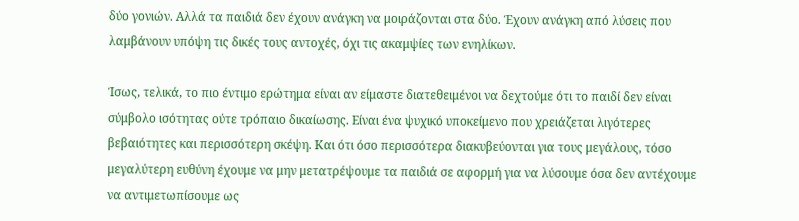δύο γονιών. Αλλά τα παιδιά δεν έχουν ανάγκη να μοιράζονται στα δύο. Έχουν ανάγκη από λύσεις που λαμβάνουν υπόψη τις δικές τους αντοχές, όχι τις ακαμψίες των ενηλίκων.

Ίσως, τελικά, το πιο έντιμο ερώτημα είναι αν είμαστε διατεθειμένοι να δεχτούμε ότι το παιδί δεν είναι σύμβολο ισότητας ούτε τρόπαιο δικαίωσης. Είναι ένα ψυχικό υποκείμενο που χρειάζεται λιγότερες βεβαιότητες και περισσότερη σκέψη. Και ότι όσο περισσότερα διακυβεύονται για τους μεγάλους, τόσο μεγαλύτερη ευθύνη έχουμε να μην μετατρέψουμε τα παιδιά σε αφορμή για να λύσουμε όσα δεν αντέχουμε να αντιμετωπίσουμε ως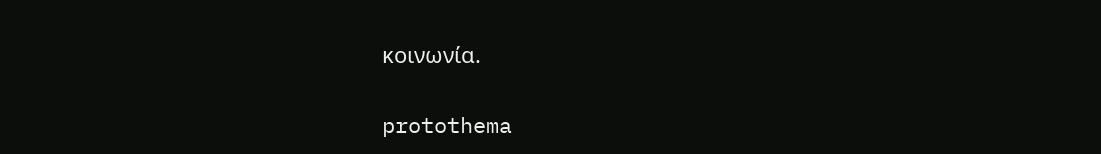κοινωνία.

protothema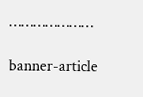…………………

banner-article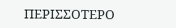ΠΕΡΙΣΣΟΤΕΡΟ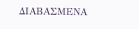ΔΙΑΒΑΣΜΕΝΑ